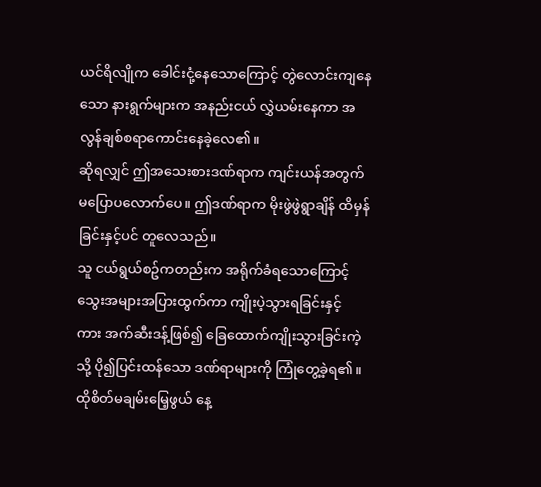ယင်ရိလျိုက ခေါင်းငုံ့နေသောကြောင့် တွဲလောင်းကျနေသော နားရွက်များက အနည်းငယ် လွှဲယမ်းနေကာ အလွန်ချစ်စရာကောင်းနေခဲ့လေ၏။
ဆိုရလျှင် ဤအသေးစားဒဏ်ရာက ကျင်းယန်အတွက် မပြောပလောက်ပေ။ ဤဒဏ်ရာက မိုးဖွဲဖွဲရွာချိန် ထိမှန်ခြင်းနှင့်ပင် တူလေသည်။
သူ ငယ်ရွယ်စဥ်ကတည်းက အရိုက်ခံရသောကြောင့် သွေးအများအပြားထွက်ကာ ကျိုးပဲ့သွားရခြင်းနှင့် ကား အက်ဆီးဒန့်ဖြစ်၍ ခြေထောက်ကျိုးသွားခြင်းကဲ့သို့ ပို၍ပြင်းထန်သော ဒဏ်ရာများကို ကြုံတွေ့ခဲ့ရ၏။
ထိုစိတ်မချမ်းမြေ့ဖွယ် နေ့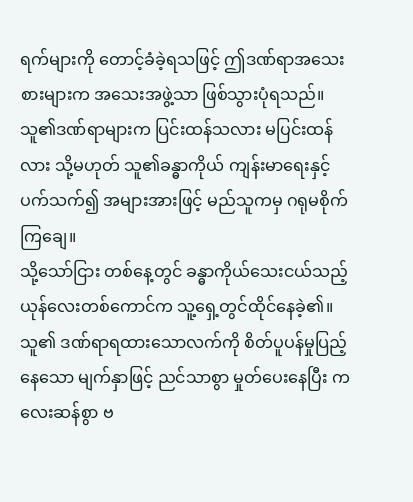ရက်များကို တောင့်ခံခဲ့ရသဖြင့် ဤဒဏ်ရာအသေးစားများက အသေးအဖွဲ့သာ ဖြစ်သွားပုံရသည်။
သူ၏ဒဏ်ရာများက ပြင်းထန်သလား မပြင်းထန်လား သို့မဟုတ် သူ၏ခန္ဓာကိုယ် ကျန်းမာရေးနှင့်ပက်သက်၍ အများအားဖြင့် မည်သူကမှ ဂရုမစိုက်ကြချေ။
သို့သော်ငြား တစ်နေ့တွင် ခန္ဓာကိုယ်သေးငယ်သည့် ယုန်လေးတစ်ကောင်က သူ့ရှေ့တွင်ထိုင်နေခဲ့၏။ သူ၏ ဒဏ်ရာရထားသောလက်ကို စိတ်ပူပန်မှုပြည့်နေသော မျက်နှာဖြင့် ညင်သာစွာ မှုတ်ပေးနေပြီး ကလေးဆန်စွာ ဗ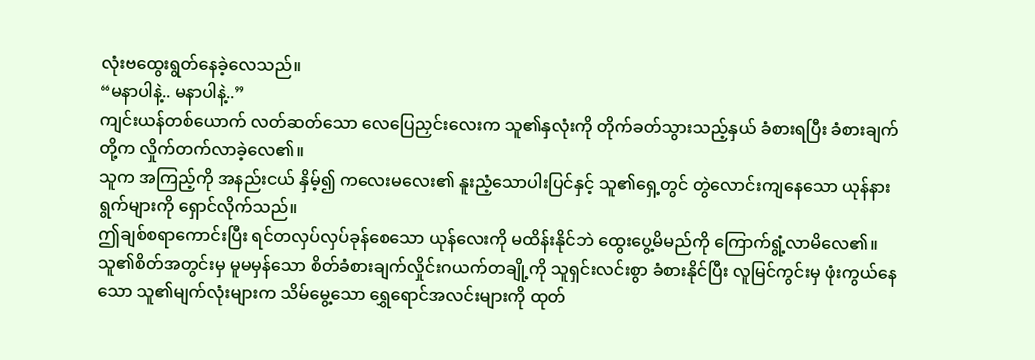လုံးဗထွေးရွတ်နေခဲ့လေသည်။
“မနာပါနဲ့.. မနာပါနဲ့..”
ကျင်းယန်တစ်ယောက် လတ်ဆတ်သော လေပြေညှင်းလေးက သူ၏နှလုံးကို တိုက်ခတ်သွားသည့်နှယ် ခံစားရပြီး ခံစားချက်တို့က လှိုက်တက်လာခဲ့လေ၏။
သူက အကြည့်ကို အနည်းငယ် နှိမ့်၍ ကလေးမလေး၏ နူးညံ့သောပါးပြင်နှင့် သူ၏ရှေ့တွင် တွဲလောင်းကျနေသော ယုန်နားရွက်များကို ရှောင်လိုက်သည်။
ဤချစ်စရာကောင်းပြီး ရင်တလှပ်လှပ်ခုန်စေသော ယုန်လေးကို မထိန်းနိုင်ဘဲ ထွေးပွေ့မိမည်ကို ကြောက်ရွံ့လာမိလေ၏။
သူ၏စိတ်အတွင်းမှ မူမမှန်သော စိတ်ခံစားချက်လှိုင်းဂယက်တချို့ကို သူရှင်းလင်းစွာ ခံစားနိုင်ပြီး လူမြင်ကွင်းမှ ဖုံးကွယ်နေသော သူ၏မျက်လုံးများက သိမ်မွေ့သော ရွှေရောင်အလင်းများကို ထုတ်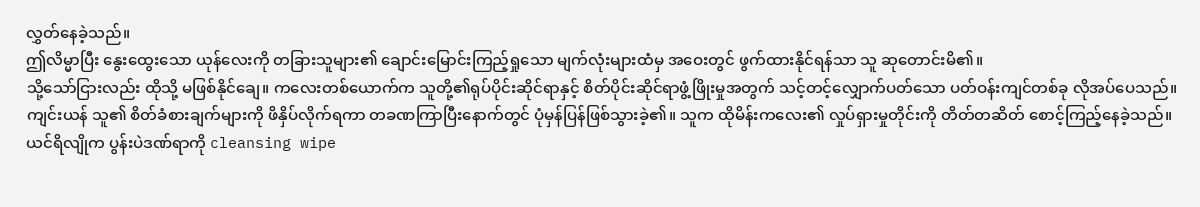လွှတ်နေခဲ့သည်။
ဤလိမ္မာပြီး နွေးထွေးသော ယုန်လေးကို တခြားသူများ၏ ချောင်းမြောင်းကြည့်ရှုသော မျက်လုံးများထံမှ အဝေးတွင် ဖွက်ထားနိုင်ရန်သာ သူ ဆုတောင်းမိ၏။
သို့သော်ငြားလည်း ထိုသို့ မဖြစ်နိုင်ချေ။ ကလေးတစ်ယောက်က သူတို့၏ရုပ်ပိုင်းဆိုင်ရာနှင့် စိတ်ပိုင်းဆိုင်ရာဖွံ့ဖြိုးမှုအတွက် သင့်တင့်လျှောက်ပတ်သော ပတ်ဝန်းကျင်တစ်ခု လိုအပ်ပေသည်။
ကျင်းယန် သူ၏ စိတ်ခံစားချက်များကို ဖိနှိပ်လိုက်ရကာ တခဏကြာပြီးနောက်တွင် ပုံမှန်ပြန်ဖြစ်သွားခဲ့၏။ သူက ထိုမိန်းကလေး၏ လှုပ်ရှားမှုတိုင်းကို တိတ်တဆိတ် စောင့်ကြည့်နေခဲ့သည်။
ယင်ရိလျိုက ပွန်းပဲဒဏ်ရာကို cleansing wipe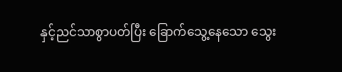နှင့်ညင်သာစွာပတ်ပြီး ခြောက်သွေ့နေသော သွေး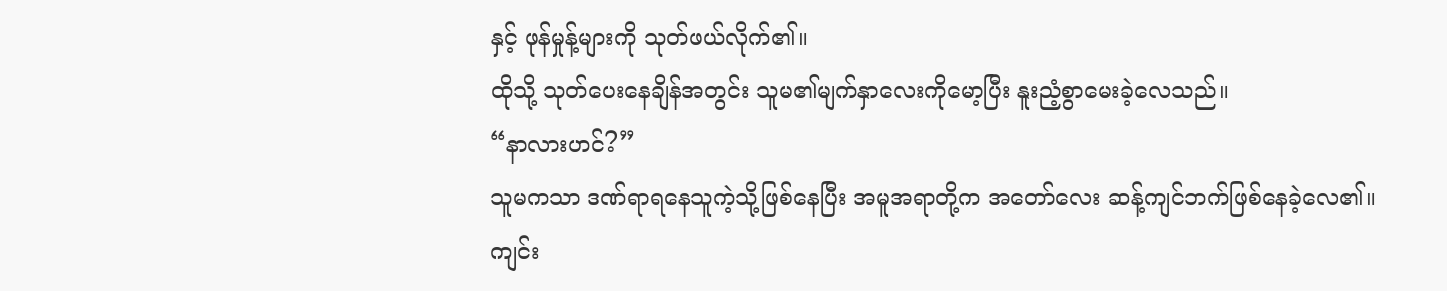နှင့် ဖုန်မှုန့်များကို သုတ်ဖယ်လိုက်၏။
ထိုသို့ သုတ်ပေးနေချိန်အတွင်း သူမ၏မျက်နှာလေးကိုမော့ပြီး နူးညံ့စွာမေးခဲ့လေသည်။
“နာလားဟင်?”
သူမကသာ ဒဏ်ရာရနေသူကဲ့သို့ဖြစ်နေပြီး အမူအရာတို့က အတော်လေး ဆန့်ကျင်ဘက်ဖြစ်နေခဲ့လေ၏။
ကျင်း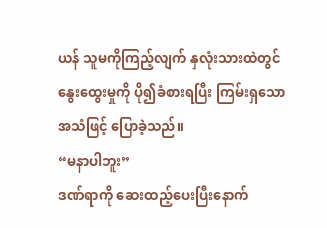ယန် သူမကိုကြည့်လျက် နှလုံးသားထဲတွင် နွေးထွေးမှုကို ပို၍ခံစားရပြီး ကြမ်းရှသောအသံဖြင့် ပြောခဲ့သည်။
“မနာပါဘူး”
ဒဏ်ရာကို ဆေးထည့်ပေးပြီးနောက်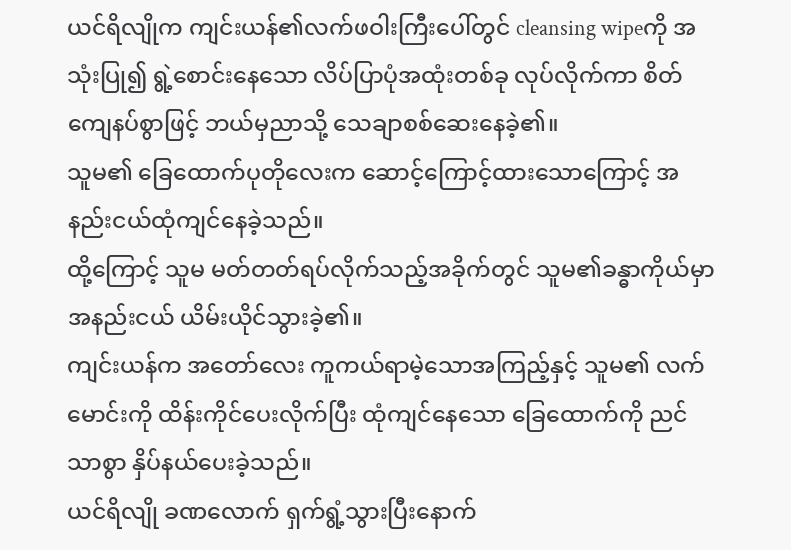ယင်ရိလျိုက ကျင်းယန်၏လက်ဖဝါးကြီးပေါ်တွင် cleansing wipeကို အသုံးပြု၍ ရွဲ့စောင်းနေသော လိပ်ပြာပုံအထုံးတစ်ခု လုပ်လိုက်ကာ စိတ်ကျေနပ်စွာဖြင့် ဘယ်မှညာသို့ သေချာစစ်ဆေးနေခဲ့၏။
သူမ၏ ခြေထောက်ပုတိုလေးက ဆောင့်ကြောင့်ထားသောကြောင့် အနည်းငယ်ထုံကျင်နေခဲ့သည်။
ထို့ကြောင့် သူမ မတ်တတ်ရပ်လိုက်သည့်အခိုက်တွင် သူမ၏ခန္ဓာကိုယ်မှာ အနည်းငယ် ယိမ်းယိုင်သွားခဲ့၏။
ကျင်းယန်က အတော်လေး ကူကယ်ရာမဲ့သောအကြည့်နှင့် သူမ၏ လက်မောင်းကို ထိန်းကိုင်ပေးလိုက်ပြီး ထုံကျင်နေသော ခြေထောက်ကို ညင်သာစွာ နှိပ်နယ်ပေးခဲ့သည်။
ယင်ရိလျို ခဏလောက် ရှက်ရွံ့သွားပြီးနောက်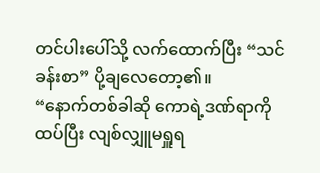တင်ပါးပေါ်သို့ လက်ထောက်ပြီး “သင်ခန်းစာ” ပို့ချလေတော့၏။
“နောက်တစ်ခါဆို ကောရဲ့ဒဏ်ရာကို ထပ်ပြီး လျစ်လျှူမရှူရ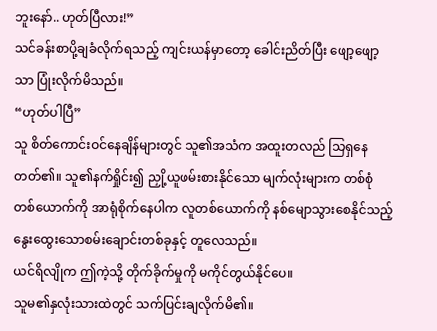ဘူးနော်.. ဟုတ်ပြီလား!”
သင်ခန်းစာပို့ချခံလိုက်ရသည့် ကျင်းယန်မှာတော့ ခေါင်းညိတ်ပြီး ဖျော့ဖျော့သာ ပြုံးလိုက်မိသည်။
“ဟုတ်ပါပြီ”
သူ စိတ်ကောင်းဝင်နေချိန်များတွင် သူ၏အသံက အထူးတလည် သြရှနေတတ်၏။ သူ၏နက်ရှိုင်း၍ ညှို့ယူဖမ်းစားနိုင်သော မျက်လုံးများက တစ်စုံတစ်ယောက်ကို အာရုံစိုက်နေပါက လူတစ်ယောက်ကို နစ်မျောသွားစေနိုင်သည့် နွေးထွေးသောစမ်းချောင်းတစ်ခုနှင့် တူလေသည်။
ယင်ရိလျိုက ဤကဲ့သို့ တိုက်ခိုက်မှုကို မကိုင်တွယ်နိုင်ပေ။
သူမ၏နှလုံးသားထဲတွင် သက်ပြင်းချလိုက်မိ၏။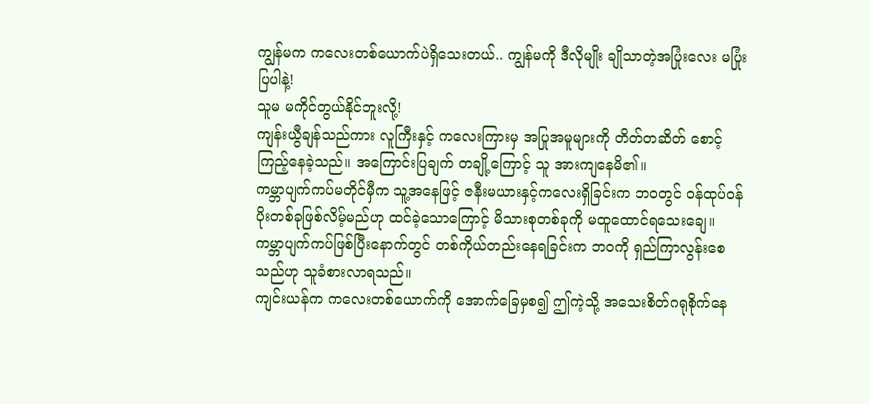ကျွန်မက ကလေးတစ်ယောက်ပဲရှိသေးတယ်.. ကျွန်မကို ဒီလိုမျိုး ချိုသာတဲ့အပြုံးလေး မပြုံးပြပါနဲ့!
သူမ မကိုင်တွယ်နိုင်ဘူးလို့!
ကျန်းယွီချန်သည်ကား လူကြီးနှင့် ကလေးကြားမှ အပြုအမူများကို တိတ်တဆိတ် စောင့်ကြည့်နေခဲ့သည်။ အကြောင်းပြချက် တချို့ကြောင့် သူ အားကျနေမိ၏။
ကမ္ဘာပျက်ကပ်မတိုင်မှီက သူ့အနေဖြင့် ဇနီးမယားနှင့်ကလေးရှိခြင်းက ဘဝတွင် ဝန်ထုပ်ဝန်ပိုးတစ်ခုဖြစ်လိမ့်မည်ဟု ထင်ခဲ့သောကြောင့် မိသားစုတစ်ခုကို မထူထောင်ရသေးချေ။
ကမ္ဘာပျက်ကပ်ဖြစ်ပြီးနောက်တွင် တစ်ကိုယ်တည်းနေရခြင်းက ဘဝကို ရှည်ကြာလွန်းစေသည်ဟု သူခံစားလာရသည်။
ကျင်းယန်က ကလေးတစ်ယောက်ကို အောက်ခြေမှစ၍ ဤကဲ့သို့ အသေးစိတ်ဂရုစိုက်နေ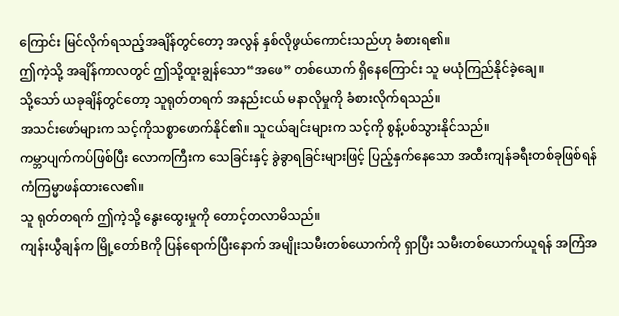ကြောင်း မြင်လိုက်ရသည့်အချိန်တွင်တော့ အလွန် နှစ်လိုဖွယ်ကောင်းသည်ဟု ခံစားရ၏။
ဤကဲ့သို့ အချိန်ကာလတွင် ဤသို့ထူးချွန်သော“အဖေ” တစ်ယောက် ရှိနေကြောင်း သူ မယုံကြည်နိုင်ခဲ့ချေ။
သို့သော် ယခုချိန်တွင်တော့ သူရုတ်တရက် အနည်းငယ် မနာလိုမှုကို ခံစားလိုက်ရသည်။
အသင်းဖော်များက သင့်ကိုသစ္စာဖောက်နိုင်၏။ သူငယ်ချင်းများက သင့်ကို စွန့်ပစ်သွားနိုင်သည်။
ကမ္ဘာပျက်ကပ်ဖြစ်ပြီး လောကကြီးက သေခြင်းနှင့် ခွဲခွာရခြင်းများဖြင့် ပြည့်နှက်နေသော အထီးကျန်ခရီးတစ်ခုဖြစ်ရန် ကံကြမ္မာဖန်ထားလေ၏။
သူ ရုတ်တရက် ဤကဲ့သို့ နွေးထွေးမှုကို တောင့်တလာမိသည်။
ကျန်းယွီချန်က မြို့တော်Bကို ပြန်ရောက်ပြီးနောက် အမျိုးသမီးတစ်ယောက်ကို ရှာပြီး သမီးတစ်ယောက်ယူရန် အကြံအ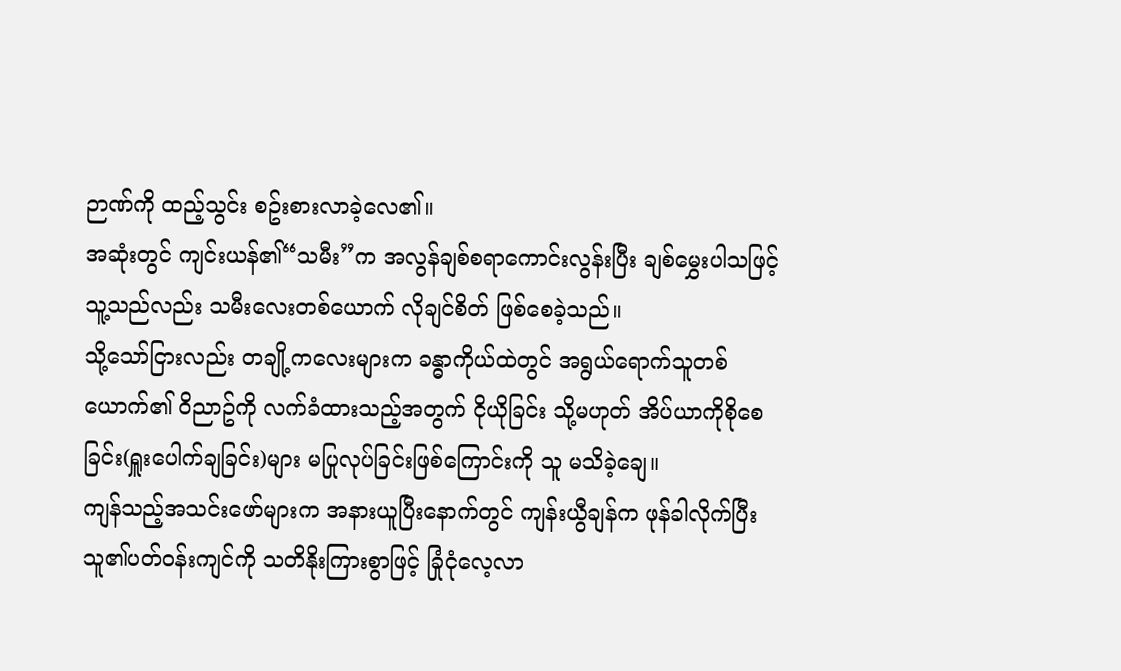ဉာဏ်ကို ထည့်သွင်း စဥ်းစားလာခဲ့လေ၏။
အဆုံးတွင် ကျင်းယန်၏“သမီး”က အလွန်ချစ်စရာကောင်းလွန်းပြီး ချစ်မွှေးပါသဖြင့် သူ့သည်လည်း သမီးလေးတစ်ယောက် လိုချင်စိတ် ဖြစ်စေခဲ့သည်။
သို့သော်ငြားလည်း တချို့ကလေးများက ခန္ဓာကိုယ်ထဲတွင် အရွယ်ရောက်သူတစ်ယောက်၏ ဝိညာဥ်ကို လက်ခံထားသည့်အတွက် ငိုယိုခြင်း သို့မဟုတ် အိပ်ယာကိုစိုစေခြင်း(ရှူးပေါက်ချခြင်း)များ မပြုလုပ်ခြင်းဖြစ်ကြောင်းကို သူ မသိခဲ့ချေ။
ကျန်သည့်အသင်းဖော်များက အနားယူပြီးနောက်တွင် ကျန်းယွီချန်က ဖုန်ခါလိုက်ပြီး သူ၏ပတ်ဝန်းကျင်ကို သတိနိုးကြားစွာဖြင့် ခြုံငုံလေ့လာ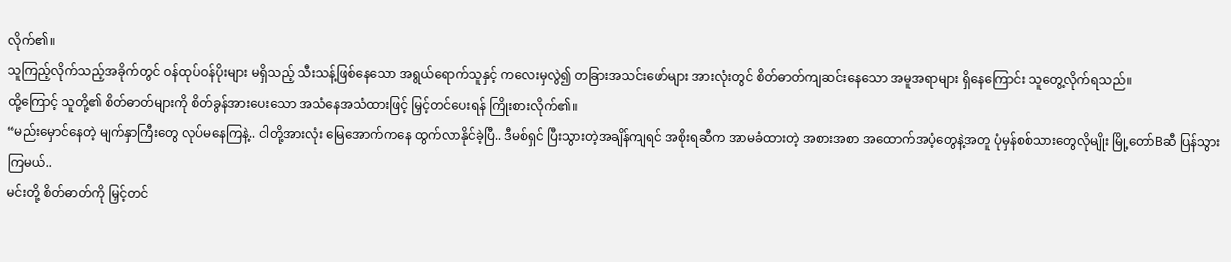လိုက်၏။
သူကြည့်လိုက်သည့်အခိုက်တွင် ဝန်ထုပ်ဝန်ပိုးများ မရှိသည့် သီးသန့်ဖြစ်နေသော အရွယ်ရောက်သူနှင့် ကလေးမှလွဲ၍ တခြားအသင်းဖော်များ အားလုံးတွင် စိတ်ဓာတ်ကျဆင်းနေသော အမူအရာများ ရှိနေကြောင်း သူတွေ့လိုက်ရသည်။
ထို့ကြောင့် သူတို့၏ စိတ်ဓာတ်များကို စိတ်ခွန်အားပေးသော အသံနေအသံထားဖြင့် မြှင့်တင်ပေးရန် ကြိုးစားလိုက်၏။
“မည်းမှောင်နေတဲ့ မျက်နှာကြီးတွေ လုပ်မနေကြနဲ့.. ငါတို့အားလုံး မြေအောက်ကနေ ထွက်လာနိုင်ခဲ့ပြီ.. ဒီမစ်ရှင် ပြီးသွားတဲ့အချိန်ကျရင် အစိုးရဆီက အာမခံထားတဲ့ အစားအစာ အထောက်အပံ့တွေနဲ့အတူ ပုံမှန်စစ်သားတွေလိုမျိုး မြို့တော်Bဆီ ပြန်သွားကြမယ်..
မင်းတို့ စိတ်ဓာတ်ကို မြှင့်တင်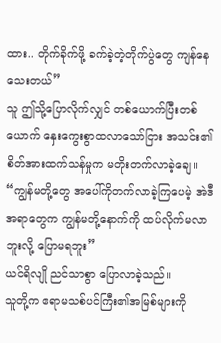ထား.. တိုက်ခိုက်ဖို့ ခက်ခဲ့တဲ့တိုက်ပွဲတွေ ကျန်နေသေးတယ်”
သူ ဤသို့ပြောလိုက်လျှင် တစ်ယောက်ပြီးတစ်ယောက် နှေးကွေးစွာထလာသော်ငြား အသင်း၏စိတ်အားထက်သန်မှုက မတိုးတက်လာခဲ့ချေ။
“ကျွန်မတို့တွေ အပေါ်ကိုတက်လာခဲ့ကြပေမဲ့ အဲဒီအရာတွေက ကျွန်မတို့နောက်ကို ထပ်လိုက်မလာဘူးလို့ ပြောမရဘူး”
ယင်ရိလျို ညင်သာစွာ ပြောလာခဲ့သည်။
သူတို့က ဧရာမသစ်ပင်ကြီး၏အမြစ်များကို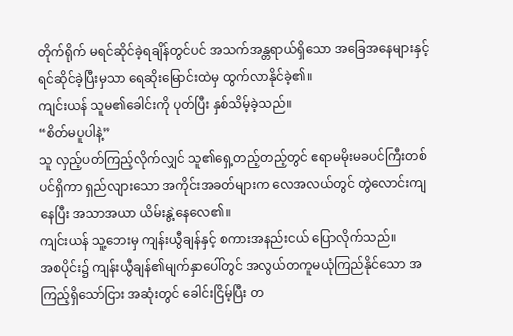တိုက်ရိုက် မရင်ဆိုင်ခဲ့ရချိန်တွင်ပင် အသက်အန္တရာယ်ရှိသော အခြေအနေများနှင့် ရင်ဆိုင်ခဲ့ပြီးမှသာ ရေဆိုးမြောင်းထဲမှ ထွက်လာနိုင်ခဲ့၏။
ကျင်းယန် သူမ၏ခေါင်းကို ပုတ်ပြီး နှစ်သိမ့်ခဲ့သည်။
“စိတ်မပူပါနဲ့”
သူ လှည့်ပတ်ကြည့်လိုက်လျှင် သူ၏ရှေ့တည့်တည့်တွင် ဧရာမမိုးမခပင်ကြီးတစ်ပင်ရှိကာ ရှည်လျားသော အကိုင်းအခတ်များက လေအလယ်တွင် တွဲလောင်းကျနေပြီး အသာအယာ ယိမ်းနွဲ့နေလေ၏။
ကျင်းယန် သူ့ဘေးမှ ကျန်းယွီချန်နှင့် စကားအနည်းငယ် ပြောလိုက်သည်။
အစပိုင်း၌ ကျန်းယွီချန်၏မျက်နှာပေါ်တွင် အလွယ်တကူမယုံကြည်နိုင်သော အကြည့်ရှိသော်ငြား အဆုံးတွင် ခေါင်းငြိမ့်ပြီး တ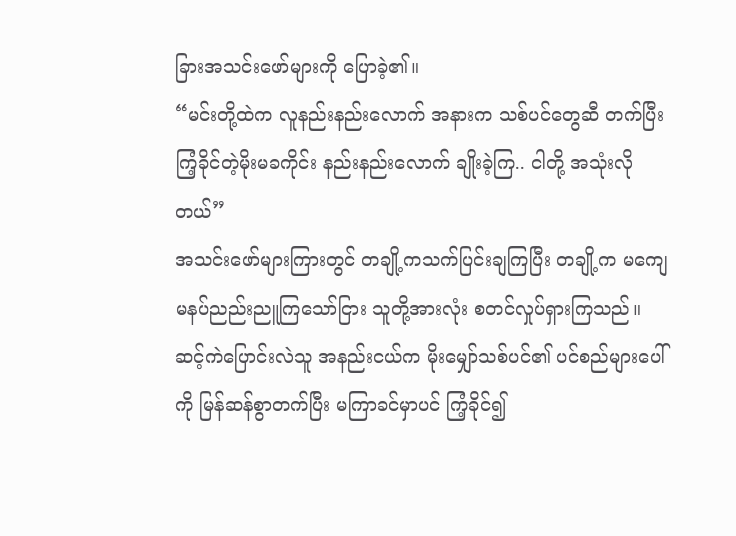ခြားအသင်းဖော်များကို ပြောခဲ့၏။
“မင်းတို့ထဲက လူနည်းနည်းလောက် အနားက သစ်ပင်တွေဆီ တက်ပြီး ကြံ့ခိုင်တဲ့မိုးမခကိုင်း နည်းနည်းလောက် ချိုးခဲ့ကြ.. ငါတို့ အသုံးလိုတယ်”
အသင်းဖော်များကြားတွင် တချို့ကသက်ပြင်းချကြပြီး တချို့က မကျေမနပ်ညည်းညူကြသော်ငြား သူတို့အားလုံး စတင်လှုပ်ရှားကြသည်။
ဆင့်ကဲပြောင်းလဲသူ အနည်းငယ်က မိုးမျှော်သစ်ပင်၏ ပင်စည်များပေါ်ကို မြန်ဆန်စွာတက်ပြီး မကြာခင်မှာပင် ကြံ့ခိုင်၍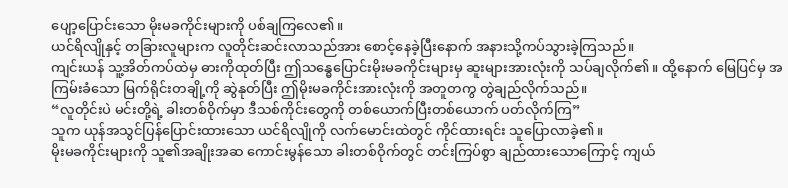ပျော့ပြောင်းသော မိုးမခကိုင်းများကို ပစ်ချကြလေ၏။
ယင်ရိလျိုနှင့် တခြားလူများက လူတိုင်းဆင်းလာသည်အား စောင့်နေခဲ့ပြီးနောက် အနားသို့ကပ်သွားခဲ့ကြသည်။
ကျင်းယန် သူ့အိတ်ကပ်ထဲမှ ဓားကိုထုတ်ပြီး ဤသန္ဓေပြောင်းမိုးမခကိုင်းများမှ ဆူးများအားလုံးကို သပ်ချလိုက်၏။ ထို့နောက် မြေပြင်မှ အကြမ်းခံသော မြက်ရိုင်းတချို့ကို ဆွဲနုတ်ပြီး ဤမိုးမခကိုင်းအားလုံးကို အတူတကွ တွဲချည်လိုက်သည်။
“လူတိုင်းပဲ မင်းတို့ရဲ့ ခါးတစ်ဝိုက်မှာ ဒီသစ်ကိုင်းတွေကို တစ်ယောက်ပြီးတစ်ယောက် ပတ်လိုက်ကြ”
သူက ယုန်အသွင်ပြန်ပြောင်းထားသော ယင်ရိလျိုကို လက်မောင်းထဲတွင် ကိုင်ထားရင်း သူပြောလာခဲ့၏။
မိုးမခကိုင်းများကို သူ၏အချိုးအဆ ကောင်းမွန်သော ခါးတစ်ဝိုက်တွင် တင်းကြပ်စွာ ချည်ထားသောကြောင့် ကျယ်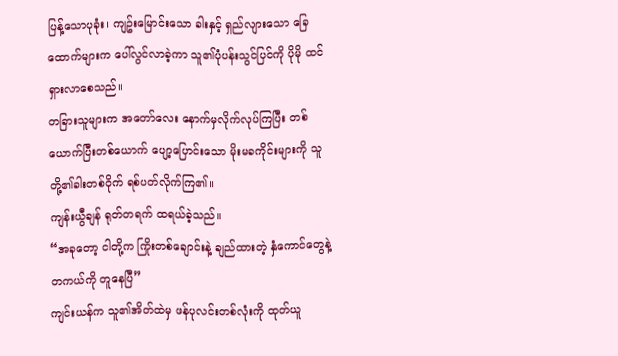ပြန့်သောပုခုံး၊ ကျဥ်းမြောင်းသော ခါးနှင့် ရှည်လျားသော ခြေထောက်များက ပေါ်လွင်လာခဲ့ကာ သူ၏ပုံပန်းသွင်ပြင်ကို ပိုမို ထင်ရှားလာစေသည်။
တခြားသူများက အတော်လေး နောက်မှလိုက်လုပ်ကြပြီး တစ်ယောက်ပြီးတစ်ယောက် ပျော့ပြောင်းသော မိုးမခကိုင်းများကို သူတို့၏ခါးတစ်ဝိုက် ရစ်ပတ်လိုက်ကြ၏။
ကျန်းယွီချန် ရုတ်တရက် ထရယ်ခဲ့သည်။
“အခုတော့ ငါတို့က ကြိုးတစ်ချောင်းနဲ့ ချည်ထားတဲ့ နှံကောင်တွေနဲ့ တကယ်ကို တူနေပြီ”
ကျင်းယန်က သူ၏အိတ်ထဲမှ ဖန်ပုလင်းတစ်လုံးကို ထုတ်ယူ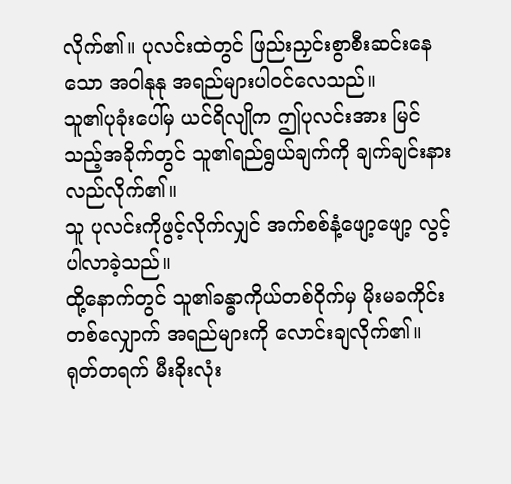လိုက်၏။ ပုလင်းထဲတွင် ဖြည်းညှင်းစွာစီးဆင်းနေသော အဝါနုနု အရည်များပါဝင်လေသည်။
သူ၏ပုခုံးပေါ်မှ ယင်ရိလျိုက ဤပုလင်းအား မြင်သည့်အခိုက်တွင် သူ၏ရည်ရွယ်ချက်ကို ချက်ချင်းနားလည်လိုက်၏။
သူ ပုလင်းကိုဖွင့်လိုက်လျှင် အက်စစ်နံ့ဖျော့ဖျော့ လွင့်ပါလာခဲ့သည်။
ထို့နောက်တွင် သူ၏ခန္ဓာကိုယ်တစ်ဝိုက်မှ မိုးမခကိုင်းတစ်လျှောက် အရည်များကို လောင်းချလိုက်၏။
ရုတ်တရက် မီးခိုးလုံး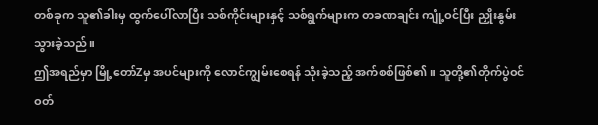တစ်ခုက သူ၏ခါးမှ ထွက်ပေါ်လာပြီး သစ်ကိုင်းများနှင့် သစ်ရွက်များက တခဏချင်း ကျုံ့ဝင်ပြီး ညှိုးနွမ်းသွားခဲ့သည်။
ဤအရည်မှာ မြို့တော်Zမှ အပင်များကို လောင်ကျွမ်းစေရန် သုံးခဲ့သည့် အက်စစ်ဖြစ်၏။ သူတို့၏တိုက်ပွဲဝင် ဝတ်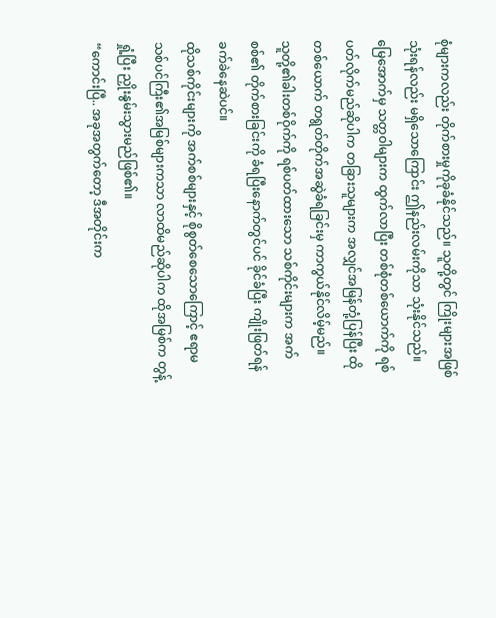စုံများကလည်း တိုက်စားမှုကိုခုခံနိုင်သည်။ သူတို့တွင် ကြိုးများအဖြစ်သုံးရန်လည်း မရှိသောကြောင်း ဤနည်းလမ်းကိုသာ သုံးနိုင်သည်။
မြေအောက်မှ သတ္တဝါများက ထွက်လာပြီး တစ်စုံတစ်ယောက်ကို ရစ်ပတ်လိုက်မည်ဆိုပါက တခြားသူများက အလျှင်အမြန်တုံ့ပြန်ပြီး ထိုတစ်ယောက် တရွတ်တိုက်အဆွဲခံရခြင်းမှ ကာကွယ်နိုင်လိမ့်မည်။
သူတို့၏ခါးတစ်ဝိုက်ကို ရစ်ပတ်ထားသော သစ်ကိုင်းများက အက်စစ်၏ တိုက်စားခြင်းကို ခံရပြီးနောက်တွင်ပင် ခိုင်ခံပြီး ကျိုးဖြတ်ရန် ခက်ခဲနေဆဲပင်။
ထိုသစ်ကိုင်းများကို အက်စစ်များနှင့် စိုစွတ်စေသောကြောင့် ဧရာမသစ်ပင်ကြီး၏အမြစ်များကသာ လာထိမည်ဆိုပါက ထိုအမြစ်က တွန့်ရှုံ့ပြီး ညှိုးနွမ်းသွားမည်ဖြစ်၏။
“ကောင်းပြီ.. အခုအတွက်တော့ ဒီအတိုင်းက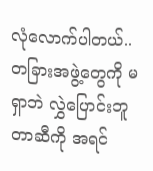လုံလောက်ပါတယ်.. တခြားအဖွဲ့တွေကို မရှာဘဲ လွှဲပြောင်းဘူတာဆီကို အရင်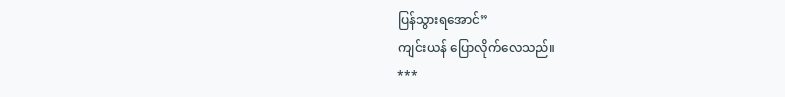ပြန်သွားရအောင်”
ကျင်းယန် ပြောလိုက်လေသည်။
***